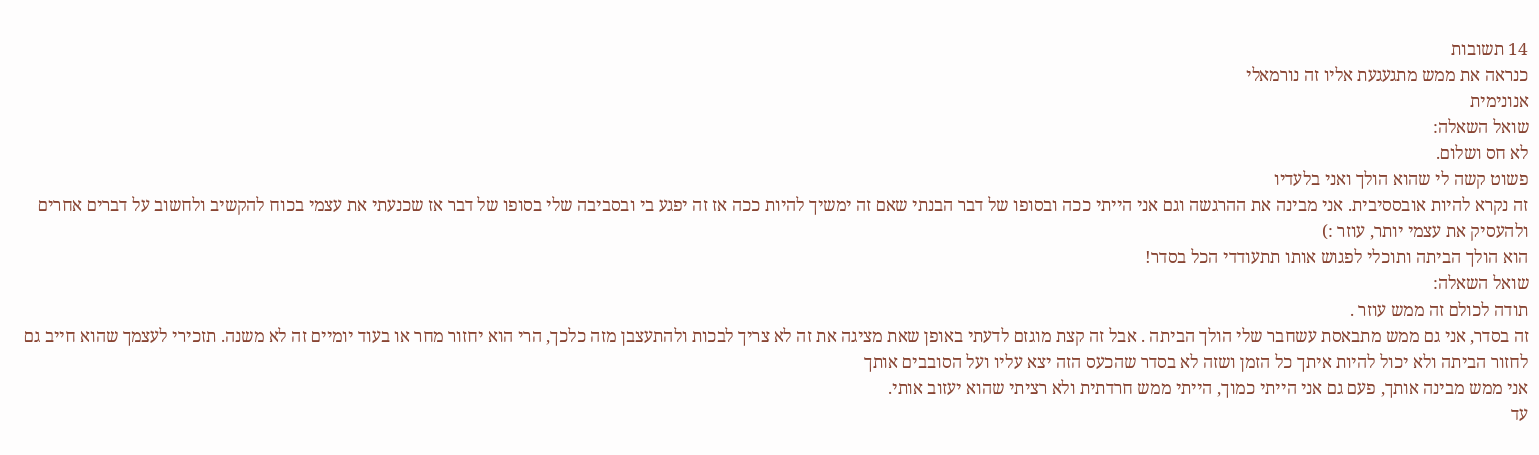14 תשובות
כנראה את ממש מתגעגעת אליו זה נורמאלי
אנונימית
שואל השאלה:
לא חס ושלום.
פשוט קשה לי שהוא הולך ואני בלעדיו
זה נקרא להיות אובססיבית. אני מבינה את ההרגשה וגם אני הייתי ככה ובסופו של דבר הבנתי שאם זה ימשיך להיות ככה אז זה יפגע בי ובסביבה שלי בסופו של דבר אז שכנעתי את עצמי בכוח להקשיב ולחשוב על דברים אחרים ולהעסיק את עצמי יותר, עוזר :)
הוא הולך הביתה ותוכלי לפגוש אותו תתעודדי הכל בסדר!
שואל השאלה:
תודה לכולם זה ממש עוזר .
זה בסדר, אני גם ממש מתבאסת עשחבר שלי הולך הביתה . אבל זה קצת מוגזם לדעתי באופן שאת מציגה את זה לא צריך לבכות ולהתעצבן מזה כלכך, הרי הוא יחזור מחר או בעוד יומיים זה לא משנה. תזכירי לעצמך שהוא חייב גם לחזור הביתה ולא יכול להיות איתך כל הזמן ושזה לא בסדר שהכעס הזה יצא עליו ועל הסובבים אותך
אני ממש מבינה אותך, פעם גם אני הייתי כמוך, הייתי ממש חרדתית ולא רציתי שהוא יעזוב אותי.
עד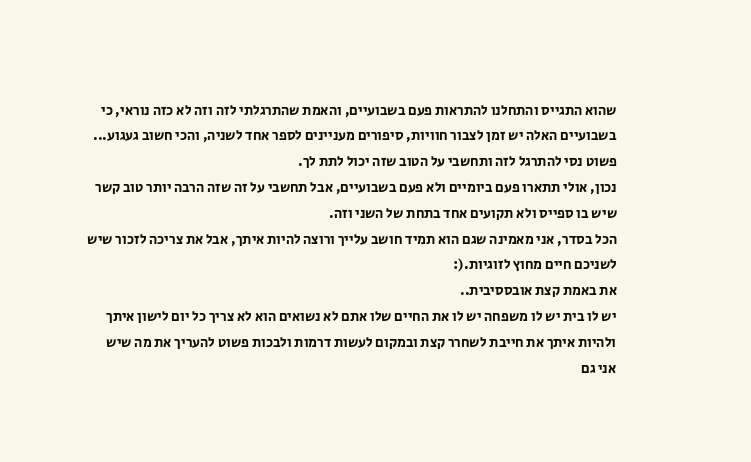שהוא התגייס והתחלנו להתראות פעם בשבועיים, והאמת שהתרגלתי לזה וזה לא כזה נוראי, כי בשבועיים האלה יש זמן לצבור חוויות, סיפורים מעניינים לספר אחד לשניה, והכי חשוב געגוע...
פשוט נסי להתרגל לזה ותחשבי על הטוב שזה יכול לתת לך.
נכון, אולי תתארו פעם ביומיים ולא פעם בשבועיים, אבל תחשבי על זה שזה הרבה יותר טוב קשר שיש בו ספייס ולא תקועים אחד בתחת של השני וזה.
הכל בסדר, אני מאמינה שגם הוא תמיד חושב עלייך ורוצה להיות איתך, אבל את צריכה לזכור שיש לשניכם חיים מחוץ לזוגיות.(:
את באמת קצת אובססיבית..
יש לו בית יש לו משפחה יש לו את החיים שלו אתם לא נשואים הוא לא צריך כל יום לישון איתך ולהיות איתך את חייבת לשחרר קצת ובמקום לעשות דרמות ולבכות פשוט להעריך את מה שיש
אני גם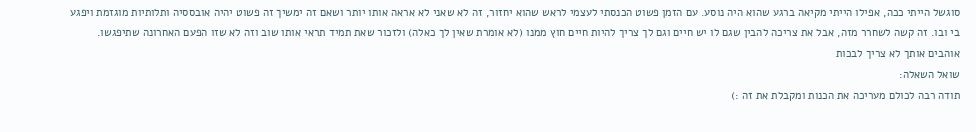סוגשל הייתי ככה, אפילו הייתי מקיאה ברגע שהוא היה נוסע. עם הזמן פשוט הכנסתי לעצמי לראש שהוא יחזור, זה לא שאני לא אראה אותו יותר ושאם זה ימשיך זה פשוט יהיה אובססיה ותלותיות מוגזמת ויפגע בי ובו. זה קשה לשחרר מזה, אבל את צריכה להבין שגם לו יש חיים וגם לך צריך להיות חיים חוץ ממנו (לא אומרת שאין לך כאלה) ולזכור שאת תמיד תראי אותו שוב וזה לא שזו הפעם האחרונה שתיפגשו.
אוהבים אותך לא צריך לבכות
שואל השאלה:
תודה רבה לכולם מעריכה את הכנות ומקבלת את זה :)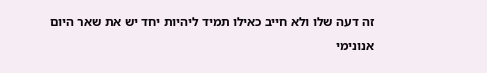זה דעה שלו ולא חייב כאילו תמיד ליהיות יחד יש את שאר היום
אנונימי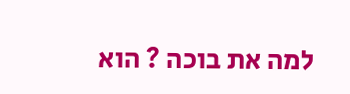למה את בוכה ? הוא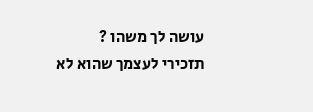עושה לך משהו ?
תזכירי לעצמך שהוא לא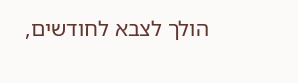הולך לצבא לחודשים,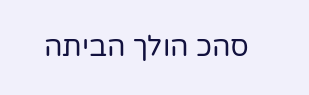סהכ הולך הביתה